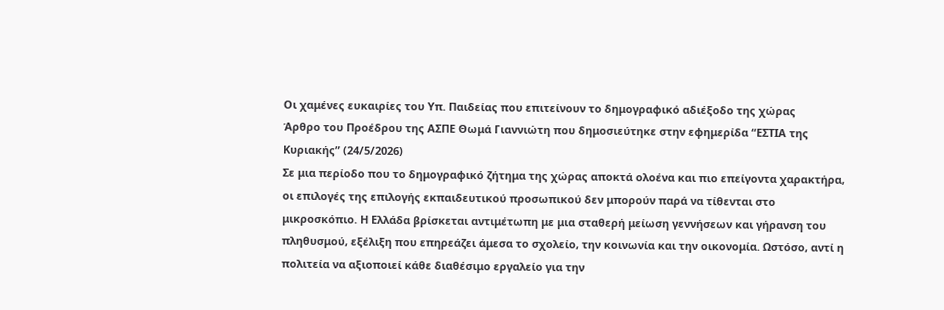Οι χαμένες ευκαιρίες του Υπ. Παιδείας που επιτείνουν το δημογραφικό αδιέξοδο της χώρας
Άρθρο του Προέδρου της ΑΣΠΕ Θωμά Γιαννιώτη που δημοσιεύτηκε στην εφημερίδα “ΕΣΤΙΑ της Κυριακής” (24/5/2026)
Σε μια περίοδο που το δημογραφικό ζήτημα της χώρας αποκτά ολοένα και πιο επείγοντα χαρακτήρα, οι επιλογές της επιλογής εκπαιδευτικού προσωπικού δεν μπορούν παρά να τίθενται στο μικροσκόπιο. Η Ελλάδα βρίσκεται αντιμέτωπη με μια σταθερή μείωση γεννήσεων και γήρανση του πληθυσμού, εξέλιξη που επηρεάζει άμεσα το σχολείο, την κοινωνία και την οικονομία. Ωστόσο, αντί η πολιτεία να αξιοποιεί κάθε διαθέσιμο εργαλείο για την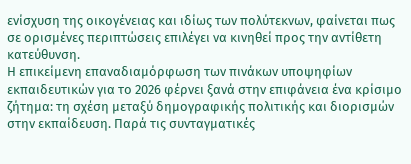ενίσχυση της οικογένειας και ιδίως των πολύτεκνων, φαίνεται πως σε ορισμένες περιπτώσεις επιλέγει να κινηθεί προς την αντίθετη κατεύθυνση.
Η επικείμενη επαναδιαμόρφωση των πινάκων υποψηφίων εκπαιδευτικών για το 2026 φέρνει ξανά στην επιφάνεια ένα κρίσιμο ζήτημα: τη σχέση μεταξύ δημογραφικής πολιτικής και διορισμών στην εκπαίδευση. Παρά τις συνταγματικές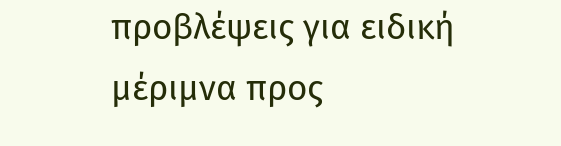προβλέψεις για ειδική μέριμνα προς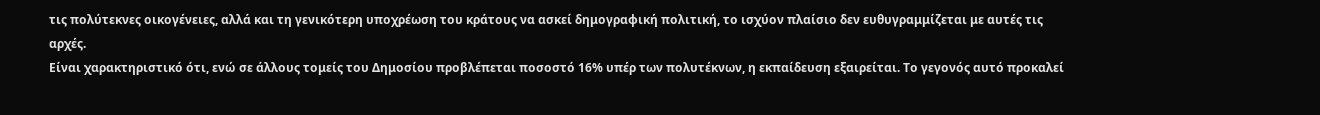τις πολύτεκνες οικογένειες, αλλά και τη γενικότερη υποχρέωση του κράτους να ασκεί δημογραφική πολιτική, το ισχύον πλαίσιο δεν ευθυγραμμίζεται με αυτές τις αρχές.
Είναι χαρακτηριστικό ότι, ενώ σε άλλους τομείς του Δημοσίου προβλέπεται ποσοστό 16% υπέρ των πολυτέκνων, η εκπαίδευση εξαιρείται. Το γεγονός αυτό προκαλεί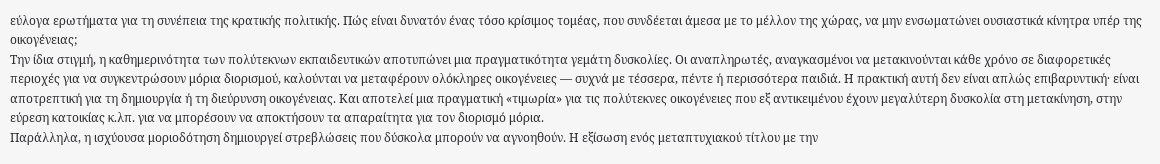εύλογα ερωτήματα για τη συνέπεια της κρατικής πολιτικής. Πώς είναι δυνατόν ένας τόσο κρίσιμος τομέας, που συνδέεται άμεσα με το μέλλον της χώρας, να μην ενσωματώνει ουσιαστικά κίνητρα υπέρ της οικογένειας;
Την ίδια στιγμή, η καθημερινότητα των πολύτεκνων εκπαιδευτικών αποτυπώνει μια πραγματικότητα γεμάτη δυσκολίες. Οι αναπληρωτές, αναγκασμένοι να μετακινούνται κάθε χρόνο σε διαφορετικές περιοχές για να συγκεντρώσουν μόρια διορισμού, καλούνται να μεταφέρουν ολόκληρες οικογένειες — συχνά με τέσσερα, πέντε ή περισσότερα παιδιά. Η πρακτική αυτή δεν είναι απλώς επιβαρυντική· είναι αποτρεπτική για τη δημιουργία ή τη διεύρυνση οικογένειας. Και αποτελεί μια πραγματική «τιμωρία» για τις πολύτεκνες οικογένειες που εξ αντικειμένου έχουν μεγαλύτερη δυσκολία στη μετακίνηση, στην εύρεση κατοικίας κ.λπ. για να μπορέσουν να αποκτήσουν τα απαραίτητα για τον διορισμό μόρια.
Παράλληλα, η ισχύουσα μοριοδότηση δημιουργεί στρεβλώσεις που δύσκολα μπορούν να αγνοηθούν. Η εξίσωση ενός μεταπτυχιακού τίτλου με την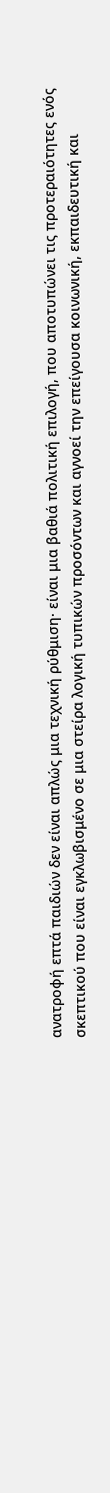ανατροφή επτά παιδιών δεν είναι απλώς μια τεχνική ρύθμιση· είναι μια βαθιά πολιτική επιλογή, που αποτυπώνει τις προτεραιότητες ενός σκεπτικού που είναι εγκλωβισμένο σε μια στείρα λογική τυπικών προσόντων και αγνοεί την επείγουσα κοινωνική, εκπαιδευτική και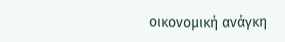οικονομική ανάγκη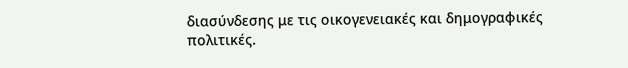διασύνδεσης με τις οικογενειακές και δημογραφικές πολιτικές.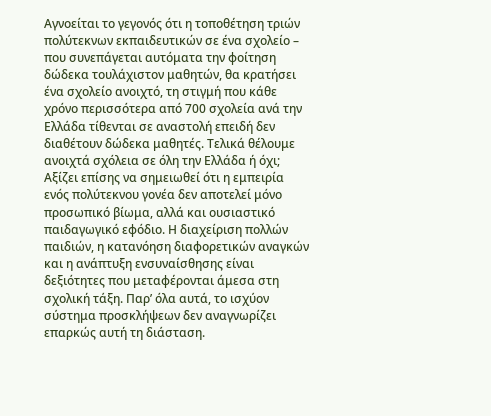Αγνοείται το γεγονός ότι η τοποθέτηση τριών πολύτεκνων εκπαιδευτικών σε ένα σχολείο – που συνεπάγεται αυτόματα την φοίτηση δώδεκα τουλάχιστον μαθητών, θα κρατήσει ένα σχολείο ανοιχτό, τη στιγμή που κάθε χρόνο περισσότερα από 700 σχολεία ανά την Ελλάδα τίθενται σε αναστολή επειδή δεν διαθέτουν δώδεκα μαθητές. Τελικά θέλουμε ανοιχτά σχόλεια σε όλη την Ελλάδα ή όχι;
Αξίζει επίσης να σημειωθεί ότι η εμπειρία ενός πολύτεκνου γονέα δεν αποτελεί μόνο προσωπικό βίωμα, αλλά και ουσιαστικό παιδαγωγικό εφόδιο. Η διαχείριση πολλών παιδιών, η κατανόηση διαφορετικών αναγκών και η ανάπτυξη ενσυναίσθησης είναι δεξιότητες που μεταφέρονται άμεσα στη σχολική τάξη. Παρ’ όλα αυτά, το ισχύον σύστημα προσκλήψεων δεν αναγνωρίζει επαρκώς αυτή τη διάσταση.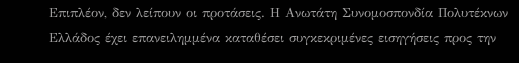Επιπλέον, δεν λείπουν οι προτάσεις. Η Ανωτάτη Συνομοσπονδία Πολυτέκνων Ελλάδος έχει επανειλημμένα καταθέσει συγκεκριμένες εισηγήσεις προς την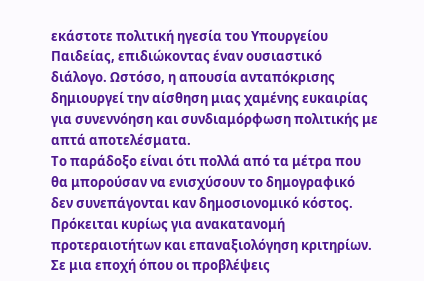εκάστοτε πολιτική ηγεσία του Υπουργείου Παιδείας, επιδιώκοντας έναν ουσιαστικό διάλογο. Ωστόσο, η απουσία ανταπόκρισης δημιουργεί την αίσθηση μιας χαμένης ευκαιρίας για συνεννόηση και συνδιαμόρφωση πολιτικής με απτά αποτελέσματα.
Το παράδοξο είναι ότι πολλά από τα μέτρα που θα μπορούσαν να ενισχύσουν το δημογραφικό δεν συνεπάγονται καν δημοσιονομικό κόστος. Πρόκειται κυρίως για ανακατανομή προτεραιοτήτων και επαναξιολόγηση κριτηρίων. Σε μια εποχή όπου οι προβλέψεις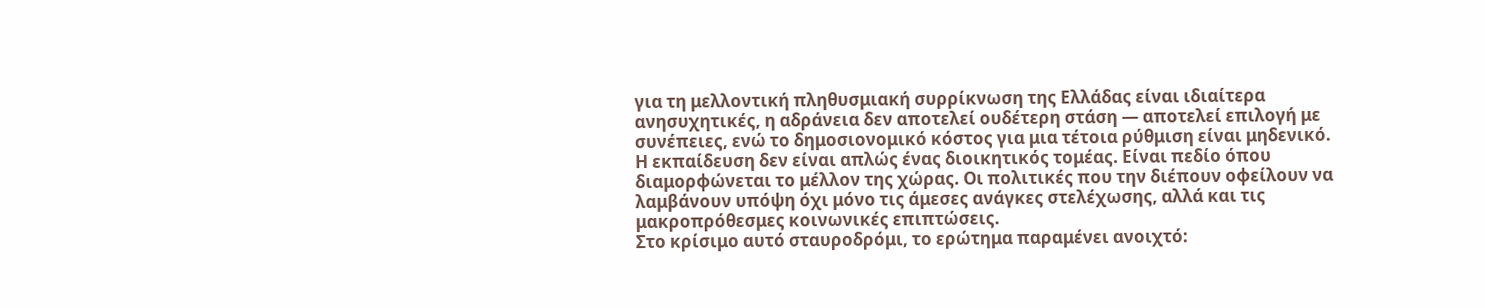για τη μελλοντική πληθυσμιακή συρρίκνωση της Ελλάδας είναι ιδιαίτερα ανησυχητικές, η αδράνεια δεν αποτελεί ουδέτερη στάση — αποτελεί επιλογή με συνέπειες, ενώ το δημοσιονομικό κόστος για μια τέτοια ρύθμιση είναι μηδενικό.
Η εκπαίδευση δεν είναι απλώς ένας διοικητικός τομέας. Είναι πεδίο όπου διαμορφώνεται το μέλλον της χώρας. Οι πολιτικές που την διέπουν οφείλουν να λαμβάνουν υπόψη όχι μόνο τις άμεσες ανάγκες στελέχωσης, αλλά και τις μακροπρόθεσμες κοινωνικές επιπτώσεις.
Στο κρίσιμο αυτό σταυροδρόμι, το ερώτημα παραμένει ανοιχτό: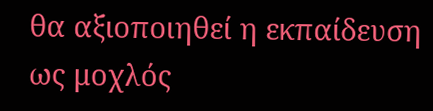θα αξιοποιηθεί η εκπαίδευση ως μοχλός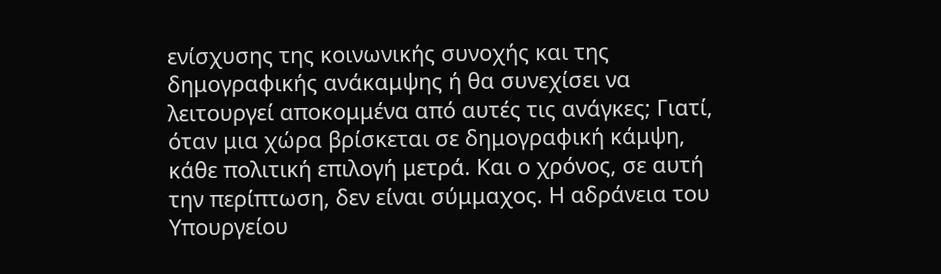ενίσχυσης της κοινωνικής συνοχής και της δημογραφικής ανάκαμψης ή θα συνεχίσει να λειτουργεί αποκομμένα από αυτές τις ανάγκες; Γιατί, όταν μια χώρα βρίσκεται σε δημογραφική κάμψη, κάθε πολιτική επιλογή μετρά. Και ο χρόνος, σε αυτή την περίπτωση, δεν είναι σύμμαχος. Η αδράνεια του Υπουργείου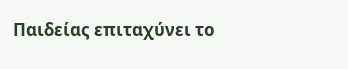Παιδείας επιταχύνει το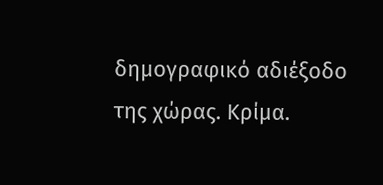δημογραφικό αδιέξοδο της χώρας. Κρίμα.